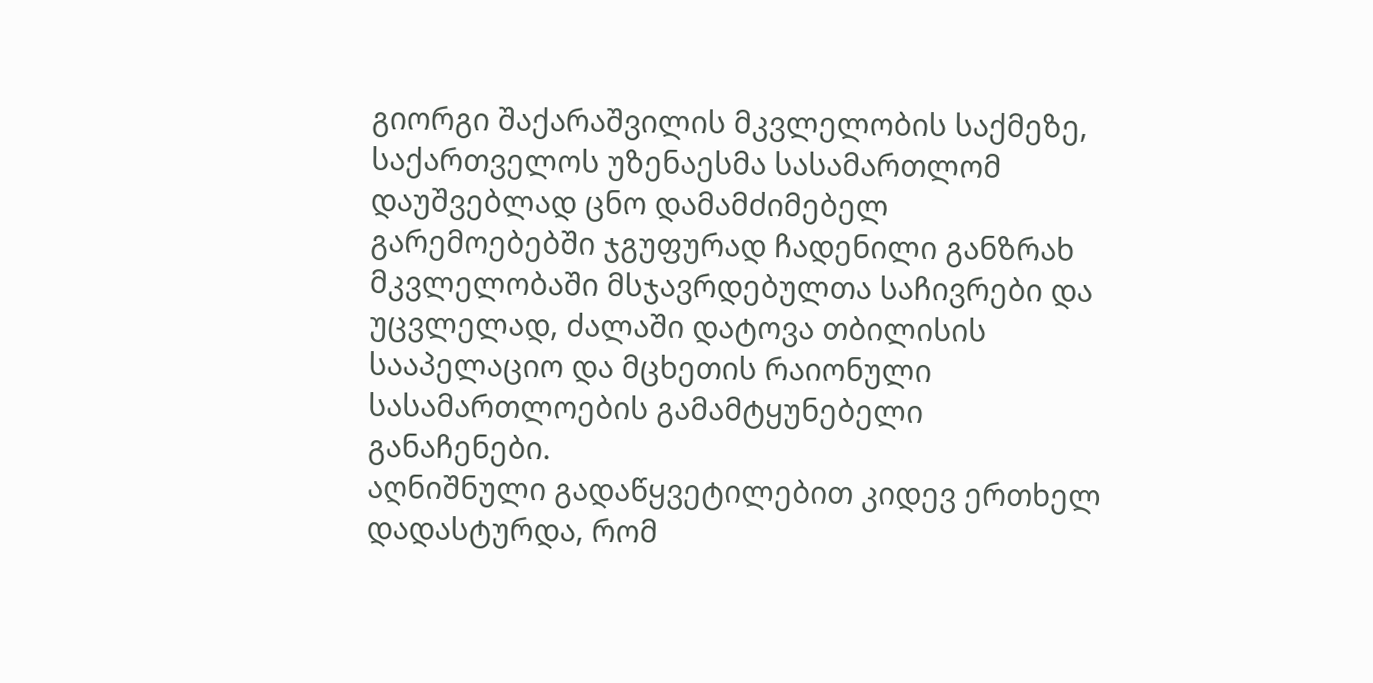გიორგი შაქარაშვილის მკვლელობის საქმეზე, საქართველოს უზენაესმა სასამართლომ დაუშვებლად ცნო დამამძიმებელ გარემოებებში ჯგუფურად ჩადენილი განზრახ მკვლელობაში მსჯავრდებულთა საჩივრები და უცვლელად, ძალაში დატოვა თბილისის სააპელაციო და მცხეთის რაიონული სასამართლოების გამამტყუნებელი განაჩენები.
აღნიშნული გადაწყვეტილებით კიდევ ერთხელ დადასტურდა, რომ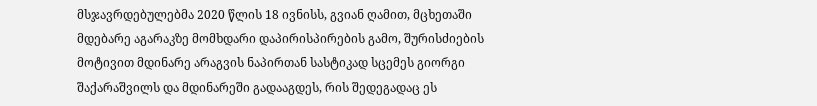მსჯავრდებულებმა 2020 წლის 18 ივნისს, გვიან ღამით, მცხეთაში მდებარე აგარაკზე მომხდარი დაპირისპირების გამო, შურისძიების მოტივით მდინარე არაგვის ნაპირთან სასტიკად სცემეს გიორგი შაქარაშვილს და მდინარეში გადააგდეს, რის შედეგადაც ეს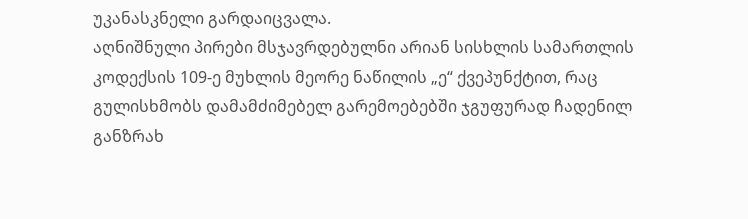უკანასკნელი გარდაიცვალა.
აღნიშნული პირები მსჯავრდებულნი არიან სისხლის სამართლის კოდექსის 109-ე მუხლის მეორე ნაწილის „ე“ ქვეპუნქტით, რაც გულისხმობს დამამძიმებელ გარემოებებში ჯგუფურად ჩადენილ განზრახ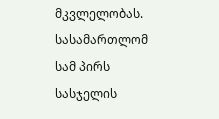მკვლელობას.
სასამართლომ სამ პირს სასჯელის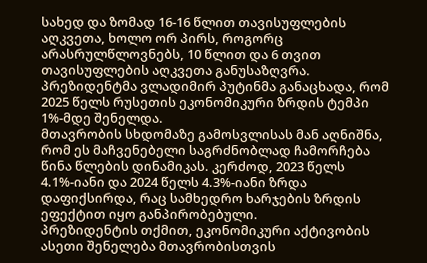სახედ და ზომად 16-16 წლით თავისუფლების აღკვეთა, ხოლო ორ პირს, როგორც არასრულწლოვნებს, 10 წლით და 6 თვით თავისუფლების აღკვეთა განუსაზღვრა.
პრეზიდენტმა ვლადიმირ პუტინმა განაცხადა, რომ 2025 წელს რუსეთის ეკონომიკური ზრდის ტემპი 1%-მდე შენელდა.
მთავრობის სხდომაზე გამოსვლისას მან აღნიშნა, რომ ეს მაჩვენებელი საგრძნობლად ჩამორჩება წინა წლების დინამიკას. კერძოდ, 2023 წელს 4.1%-იანი და 2024 წელს 4.3%-იანი ზრდა დაფიქსირდა, რაც სამხედრო ხარჯების ზრდის ეფექტით იყო განპირობებული.
პრეზიდენტის თქმით, ეკონომიკური აქტივობის ასეთი შენელება მთავრობისთვის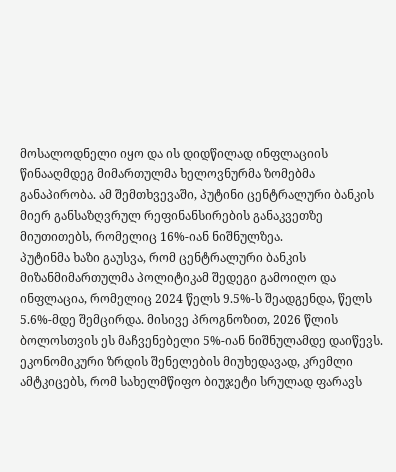მოსალოდნელი იყო და ის დიდწილად ინფლაციის წინააღმდეგ მიმართულმა ხელოვნურმა ზომებმა განაპირობა. ამ შემთხვევაში, პუტინი ცენტრალური ბანკის მიერ განსაზღვრულ რეფინანსირების განაკვეთზე მიუთითებს, რომელიც 16%-იან ნიშნულზეა.
პუტინმა ხაზი გაუსვა, რომ ცენტრალური ბანკის მიზანმიმართულმა პოლიტიკამ შედეგი გამოიღო და ინფლაცია, რომელიც 2024 წელს 9.5%-ს შეადგენდა, წელს 5.6%-მდე შემცირდა. მისივე პროგნოზით, 2026 წლის ბოლოსთვის ეს მაჩვენებელი 5%-იან ნიშნულამდე დაიწევს.
ეკონომიკური ზრდის შენელების მიუხედავად, კრემლი ამტკიცებს, რომ სახელმწიფო ბიუჯეტი სრულად ფარავს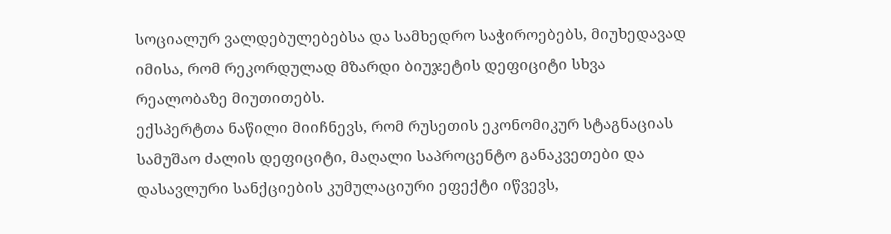სოციალურ ვალდებულებებსა და სამხედრო საჭიროებებს, მიუხედავად იმისა, რომ რეკორდულად მზარდი ბიუჯეტის დეფიციტი სხვა რეალობაზე მიუთითებს.
ექსპერტთა ნაწილი მიიჩნევს, რომ რუსეთის ეკონომიკურ სტაგნაციას სამუშაო ძალის დეფიციტი, მაღალი საპროცენტო განაკვეთები და დასავლური სანქციების კუმულაციური ეფექტი იწვევს,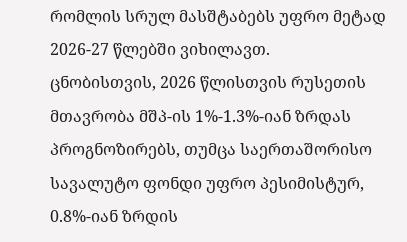რომლის სრულ მასშტაბებს უფრო მეტად 2026-27 წლებში ვიხილავთ.
ცნობისთვის, 2026 წლისთვის რუსეთის მთავრობა მშპ-ის 1%-1.3%-იან ზრდას პროგნოზირებს, თუმცა საერთაშორისო სავალუტო ფონდი უფრო პესიმისტურ, 0.8%-იან ზრდის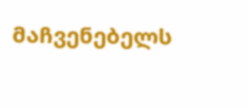მაჩვენებელს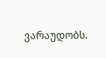ვარაუდობს.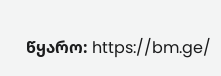წყარო: https://bm.ge/